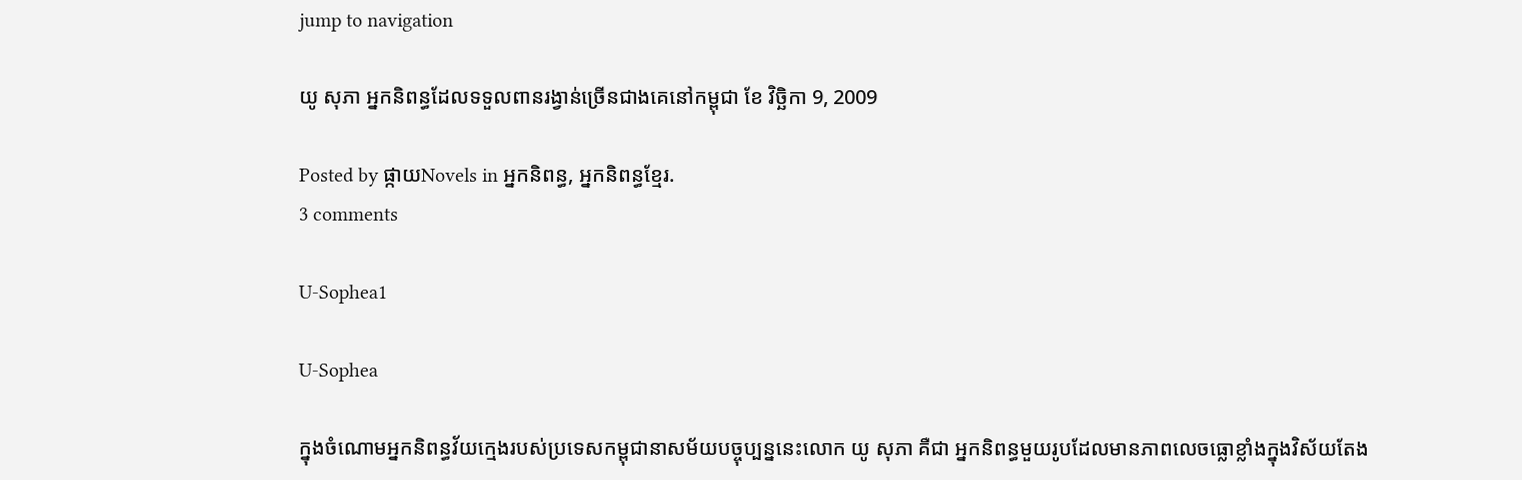jump to navigation

យូ សុភា អ្នកនិពន្ធដែលទទួលពានរង្វាន់ច្រើនជាងគេនៅកម្ពុជា ខែ វិច្ឆិកា 9, 2009

Posted by ផ្កាយNovels in អ្នកនិពន្ធ, អ្នកនិពន្ធខ្មែរ.
3 comments

U-Sophea1

U-Sophea

ក្នុងចំណោមអ្នកនិពន្ធវ័យក្មេងរបស់ប្រទេសកម្ពុជានាសម័យបច្ចុប្បន្ននេះលោក យូ សុភា គឺជា អ្នកនិពន្ធមួយរូបដែលមានភាពលេចធ្លោខ្លាំងក្នុងវិស័យតែង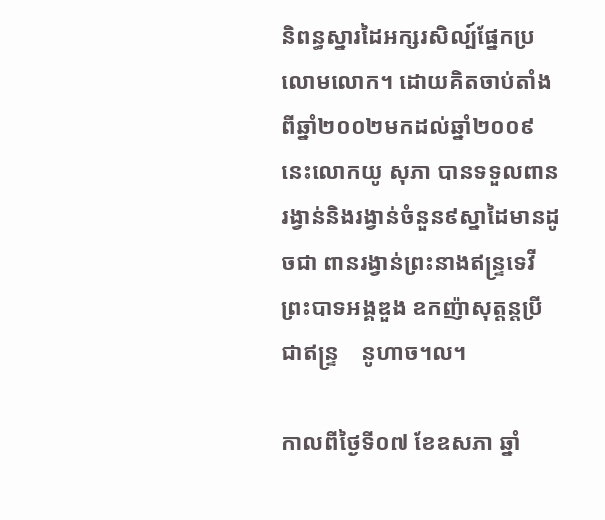និពន្ធស្នារដៃអក្សរសិល្ប៍ផ្នែកប្រលោមលោក។ ដោយគិតចាប់តាំងពីឆ្នាំ២០០២មកដល់ឆ្នាំ២០០៩ នេះលោកយូ សុភា បានទទួលពានរង្វាន់និងរង្វាន់ចំនួន៩ស្នាដៃមានដូចជា ពានរង្វាន់ព្រះនាងឥន្ទ្រទេវី ព្រះបាទអង្គឌួង ឧកញ៉ាសុត្ដន្ដប្រីជាឥន្ទ្រ    នូហាច។ល។

កាលពីថ្ងៃទី០៧ ខែឧសភា ឆ្នាំ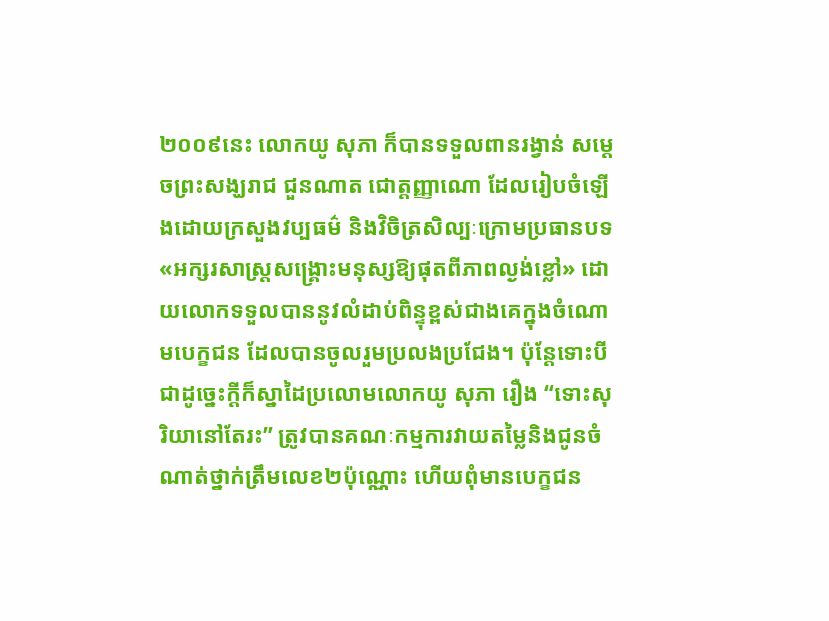២០០៩នេះ លោកយូ សុភា ក៏បានទទួលពានរង្វាន់ សម្ដេចព្រះសង្ឃរាជ ជួនណាត ជោត្ដញ្ញាណោ ដែលរៀបចំឡើងដោយក្រសួងវប្បធម៌ និងវិចិត្រសិល្បៈក្រោមប្រធានបទ «អក្សរសាស្ដ្រសង្គ្រោះមនុស្សឱ្យផុតពីភាពល្ងង់ខ្លៅ» ដោយលោកទទួលបាននូវលំដាប់ពិន្ទុខ្ពស់ជាងគេក្នុងចំណោមបេក្ខជន ដែលបានចូលរួមប្រលងប្រជែង។ ប៉ុន្ដែទោះបីជាដូច្នេះក្ដីក៏ស្នាដៃប្រលោមលោកយូ សុភា រឿង “ទោះសុរិយានៅតែរះ” ត្រូវបានគណៈកម្មការវាយតម្លៃនិងជូនចំណាត់ថ្នាក់ត្រឹមលេខ២ប៉ុណ្ណោះ ហើយពុំមានបេក្ខជន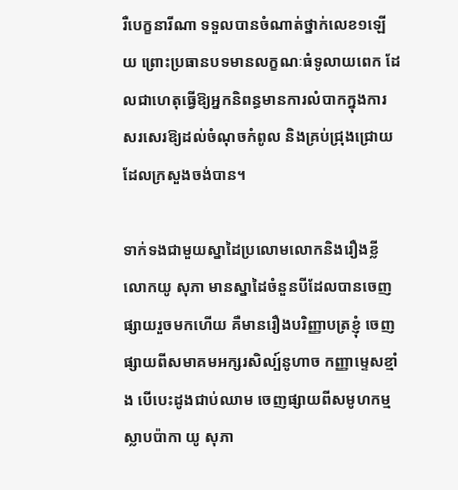រឺបេក្ខនារីណា ទទួលបានចំណាត់ថ្នាក់លេខ១ឡើយ ព្រោះប្រធានបទមានលក្ខណៈធំទូលាយពេក ដែលជាហេតុធ្វើឱ្យអ្នកនិពន្ធមានការលំបាកក្នុងការ       សរសេរឱ្យដល់ចំណុចកំពូល និងគ្រប់ជ្រុងជ្រោយដែលក្រសួងចង់បាន។

ទាក់ទងជាមួយស្នាដៃប្រលោមលោកនិងរឿងខ្លី លោកយូ សុភា មានស្នាដៃចំនួនបីដែលបានចេញផ្សាយរួចមកហើយ គឺមានរឿងបរិញ្ញាបត្រខ្ញុំ ចេញផ្សាយពីសមាគមអក្សរសិល្ប៍នូហាច កញ្ញាម្ទេសខ្មាំង បើបេះដូងជាប់ឈាម ចេញផ្សាយពីសមូហកម្មស្លាបប៉ាកា យូ សុភា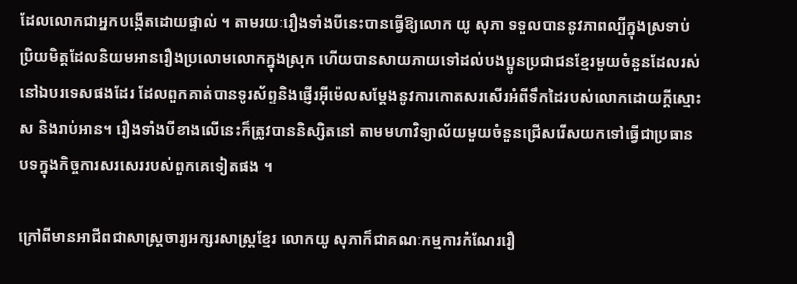ដែលលោកជាអ្នកបង្កើតដោយផ្ទាល់ ។ តាមរយៈរឿងទាំងបីនេះបានធ្វើឱ្យលោក យូ សុភា ទទួលបាននូវភាពល្បីក្នុងស្រទាប់ប្រិយមិត្ដដែលនិយមអានរឿងប្រលោមលោកក្នុងស្រុក ហើយបានសាយភាយទៅដល់បងប្អូនប្រជាជនខ្មែរមួយចំនួនដែលរស់នៅឯបរទេសផងដែរ ដែលពួកគាត់បានទូរស័ព្ទនិងផ្ញើរអ៊ីម៉េលសម្ដែងនូវការកោតសរសើរអំពីទឹកដៃរបស់លោកដោយក្ដីស្មោះស និងរាប់អាន។ រឿងទាំងបីខាងលើនេះក៏ត្រូវបាននិស្សិតនៅ តាមមហាវិទ្យាល័យមួយចំនួនជ្រើសរើសយកទៅធ្វើជាប្រធានបទក្នុងកិច្ចការសរសេររបស់ពួកគេទៀតផង ។

ក្រៅពីមានអាជីពជាសាស្ដ្រចារ្យអក្សរសាស្ដ្រខ្មែរ លោកយូ សុភាក៏ជាគណៈកម្មការកំណែររឿ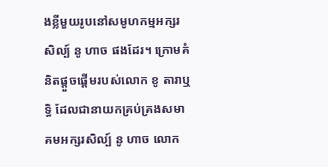ងខ្លីមួយរូបនៅសមូហកម្មអក្សរសិល្ប៍ នូ ហាច ផងដែរ។ ក្រោមគំនិតផ្ដួចផ្ដើមរបស់លោក ខូ តារាឬទ្ធិ ដែលជានាយកគ្រប់គ្រងសមាគមអក្សរសិល្ប៍ នូ ហាច លោក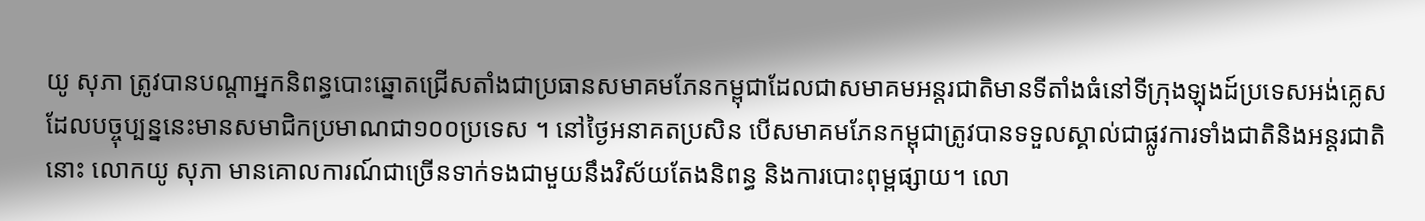យូ សុភា ត្រូវបានបណ្ដាអ្នកនិពន្ធបោះឆ្នោតជ្រើសតាំងជាប្រធានសមាគមភែនកម្ពុជាដែលជាសមាគមអន្ដរជាតិមានទីតាំងធំនៅទីក្រុងឡុងដ៍ប្រទេសអង់គ្លេស ដែលបច្ចុប្បន្ននេះមានសមាជិកប្រមាណជា១០០ប្រទេស ។ នៅថ្ងៃអនាគតប្រសិន បើសមាគមភែនកម្ពុជាត្រូវបានទទួលស្គាល់ជាផ្លូវការទាំងជាតិនិងអន្ដរជាតិនោះ លោកយូ សុភា មានគោលការណ៍ជាច្រើនទាក់ទងជាមួយនឹងវិស័យតែងនិពន្ធ និងការបោះពុម្ពផ្សាយ។ លោ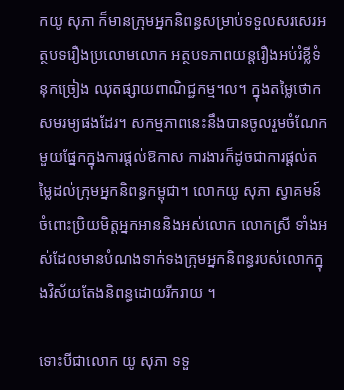កយូ សុភា ក៏មានក្រុមអ្នកនិពន្ធសម្រាប់ទទួលសរសេរអត្ថបទរឿងប្រលោមលោក អត្ថបទភាពយន្ដរឿងអប់រំខ្លីទំនុកច្រៀង ឈុតផ្សាយពាណិជ្ជកម្ម។ល។ ក្នុងតម្លៃថោកសមរម្យផងដែរ។ សកម្មភាពនេះនឹងបានចូលរួមចំណែកមួយផ្នែកក្នុងការផ្ដល់ឱកាស ការងារក៏ដូចជាការផ្ដល់តម្លៃដល់ក្រុមអ្នកនិពន្ធកម្ពុជា។ លោកយូ សុភា ស្វាគមន៍ចំពោះប្រិយមិត្ដអ្នកអាននិងអស់លោក លោកស្រី ទាំងអស់ដែលមានបំណងទាក់ទងក្រុមអ្នកនិពន្ធរបស់លោកក្នុងវិស័យតែងនិពន្ធដោយរីករាយ ។

ទោះបីជាលោក យូ សុភា ទទួ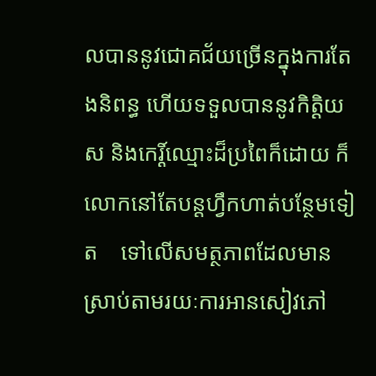លបាននូវជោគជ័យច្រើនក្នុងការតែងនិពន្ធ ហើយទទួលបាននូវកិត្ដិយស និងកេរ្ដិ៍ឈ្មោះដ៏ប្រពៃក៏ដោយ ក៏លោកនៅតែបន្ដហ្វឹកហាត់បន្ថែមទៀត    ទៅលើសមត្ថភាពដែលមានស្រាប់តាមរយៈការអានសៀវភៅ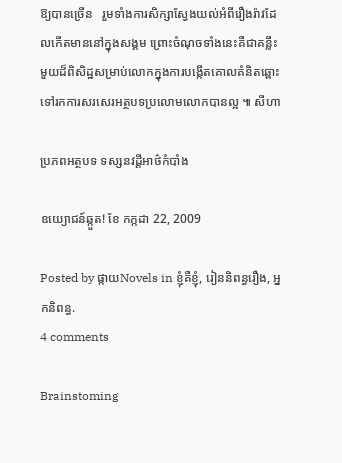ឱ្យបានច្រើន   រួមទាំងការសិក្សាស្វែងយល់អំពីរឿងរ៉ាវដែលកើតមាននៅក្នុងសង្គម ព្រោះចំណុចទាំងនេះគឺជាគន្លឹះមួយដ៏ពិសិដ្ឋសម្រាប់លោកក្នុងការបង្កើតគោលគំនិតឆ្ពោះទៅរកការសរសេរអត្ថបទប្រលោមលោកបានល្អ ៕ សីហា

ប្រភពអត្ថបទ ទស្សនវដ្តីអាថ៌កំបាំង

ឧយ្យោជន៍ឆ្កួត! ខែ កក្កដា 22, 2009

Posted by ផ្កាយNovels in ខ្ញុំគឺខ្ញុំ, រៀននិពន្ធរឿង, អ្នកនិពន្ធ.
4 comments

Brainstoming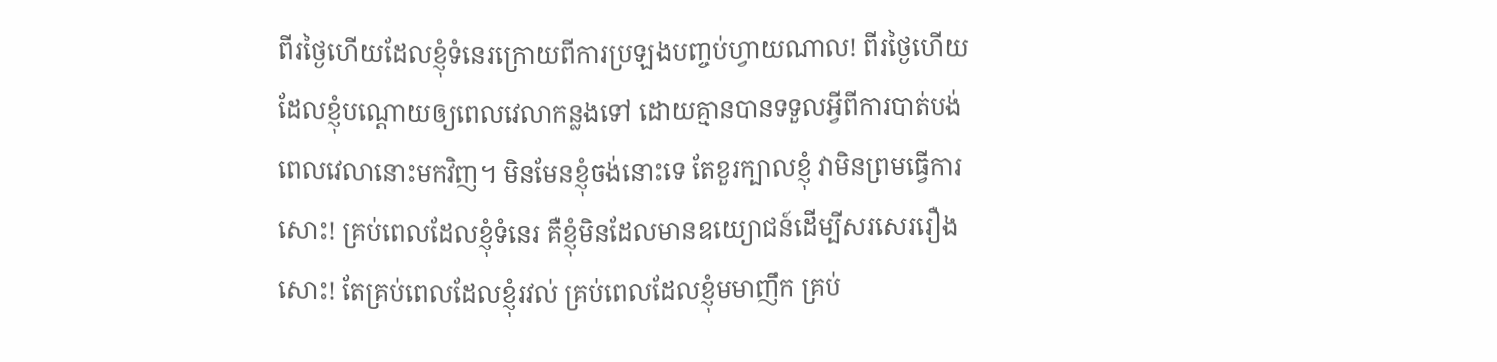ពីរថ្ងៃហើយដែលខ្ញុំទំនេរក្រោយពីការប្រឡងបញ្ចប់ហ្វាយណាល! ពីរថ្ងៃហើយដែលខ្ញុំបណ្តោយឲ្យពេលវេលាកន្លងទៅ ដោយគ្មានបានទទួលអ្វីពីការបាត់បង់ពេលវេលានោះមកវិញ។ មិនមែនខ្ញុំចង់នោះទេ តែខួរក្បាលខ្ញុំ វាមិនព្រមធ្វើការសោះ! គ្រប់ពេលដែលខ្ញុំទំនេរ គឺខ្ញុំមិនដែលមានឧយ្យោជន៍ដើម្បីសរសេររឿងសោះ! តែគ្រប់ពេលដែលខ្ញុំរវល់ គ្រប់ពេលដែលខ្ញុំមមាញឹក គ្រប់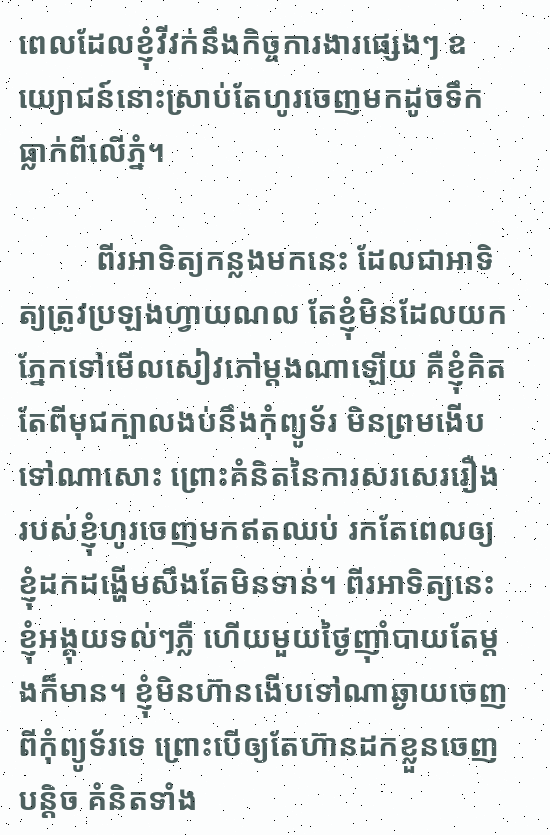ពេលដែលខ្ញុំវីវក់នឹងកិច្ចការងារផ្សេងៗ ឧយ្យោជន៍នោះស្រាប់តែហូរចេញមកដូចទឹកធ្លាក់ពីលើភ្នំ។

          ពីរអាទិត្យកន្លងមកនេះ ដែលជាអាទិត្យត្រូវប្រឡងហ្វាយណល តែខ្ញុំមិនដែលយកភ្នែកទៅមើលសៀវភៅម្តងណាឡើយ គឺខ្ញុំគិតតែពីមុជក្បាលងប់នឹងកុំព្យូទ័រ មិនព្រមងើបទៅណាសោះ ព្រោះគំនិតនៃការសរសេររឿងរបស់ខ្ញុំហូរចេញមកឥតឈប់ រកតែពេលឲ្យខ្ញុំដកដង្ហើមសឹងតែមិនទាន់។ ពីរអាទិត្យនេះខ្ញុំអង្គុយទល់ៗភ្លឺ ហើយមួយថ្ងៃញ៉ាំបាយតែម្តងក៏មាន។ ខ្ញុំមិនហ៊ានងើបទៅណាឆ្ងាយចេញពីកុំព្យូទ័រទេ ព្រោះបើឲ្យតែហ៊ានដកខ្លួនចេញបន្តិច គំនិតទាំង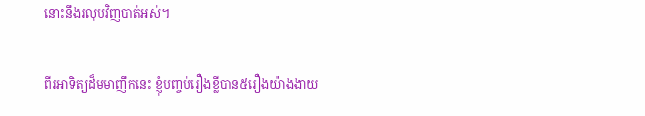នោះនឹងរលុបវិញបាត់អស់។

ពីរអាទិត្យដ៏មមាញឹកនេះ ខ្ញុំបញ្ចប់រឿងខ្លីបាន៥រឿងយ៉ាងងាយ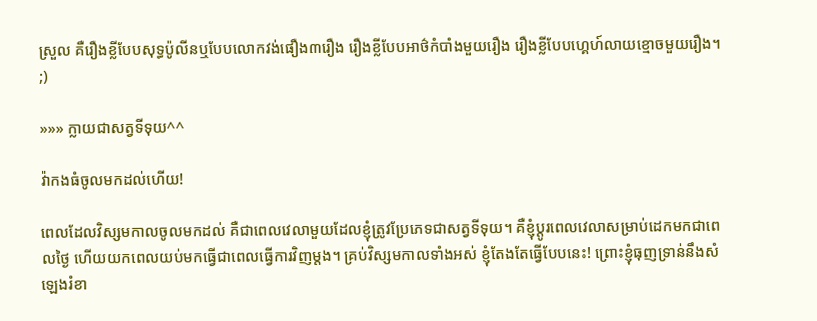ស្រួល គឺរឿងខ្លីបែបសុទ្ធប៉ូលីនឬបែបលោកវង់ផឿង៣រឿង រឿងខ្លីបែបអាថ៌កំបាំងមួយរឿង រឿងខ្លីបែបហ្គេហ៍លាយខ្មោចមួយរឿង។ ;)

»»» ក្លាយជាសត្វទីទុយ^^

វ៉ាកងធំចូលមកដល់ហើយ!

ពេលដែលវិស្សមកាលចូលមកដល់ គឺជាពេលវេលាមួយដែលខ្ញុំត្រូវប្រែភេទជាសត្វទីទុយ។ គឺខ្ញុំប្តូរពេលវេលាសម្រាប់ដេកមកជាពេលថ្ងៃ ហើយយកពេលយប់មកធ្វើជាពេលធ្វើការវិញម្តង។ គ្រប់វិស្សមកាលទាំងអស់ ខ្ញុំតែងតែធ្វើបែបនេះ! ព្រោះខ្ញុំធុញទ្រាន់នឹងសំឡេងរំខា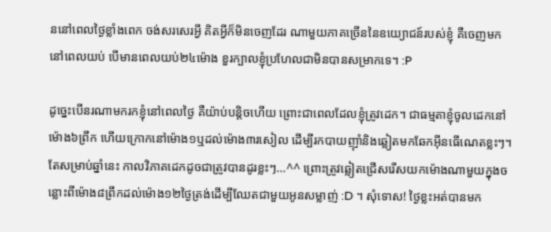ននៅពេលថ្ងៃខ្លាំងពេក ចង់សរសេរអ្វី គិតអ្វីក៏មិនចេញដែរ ណាមួយភាគច្រើននៃឧយ្យោជន៍របស់ខ្ញុំ គឺចេញមកនៅពេលយប់ បើមានពេលយប់២៤ម៉ោង ខួរក្បាលខ្ញុំប្រហែលជាមិនបានសម្រាកទេ។ :P

ដូច្នេះបើនរណាមករកខ្ញុំនៅពេលថ្ងៃ គឺយ៉ាប់បន្តិចហើយ ព្រោះជាពេលដែលខ្ញុំត្រូវដេក។ ជាធម្មតាខ្ញុំចូលដេកនៅម៉ោង៦ព្រឹក ហើយក្រោកនៅម៉ោង១ឬដល់ម៉ោង៣រសៀល ដើម្បីរកបាយញ៉ាំនិងឆ្លៀតមកឆែកអ៊ីនធើណេតខ្លះៗ។ តែសម្រាប់ឆ្នាំនេះ កាលវិភាគដេកដូចជាត្រូវបានដូរខ្លះៗ…^^ ព្រោះត្រូវឆ្លៀតជ្រើសរើសយកម៉ោងណាមួយក្នុងចន្លោះពីម៉ោង៨ព្រឹកដល់ម៉ោង១២ថ្ងៃត្រង់ដើម្បីឈែតជាមួយអូនសម្លាញ់ :D ។ សុំទោស! ថ្ងៃខ្លះអត់បានមក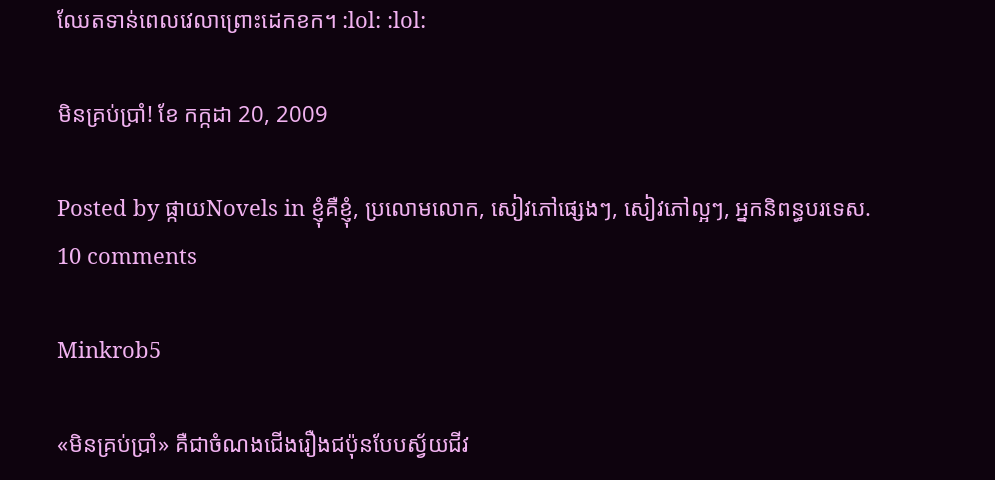ឈែតទាន់ពេលវេលាព្រោះដេកខក។ :lol: :lol:

មិនគ្រប់ប្រាំ! ខែ កក្កដា 20, 2009

Posted by ផ្កាយNovels in ខ្ញុំគឺខ្ញុំ, ប្រលោមលោក, សៀវភៅផ្សេងៗ, សៀវភៅល្អៗ, អ្នកនិពន្ធបរទេស.
10 comments

Minkrob5

«មិនគ្រប់ប្រាំ» គឺជាចំណងជើងរឿងជប៉ុនបែបស្វ័យជីវ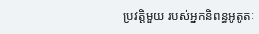ប្រវត្តិមួយ របស់អ្នកនិពន្ធអូតូតៈ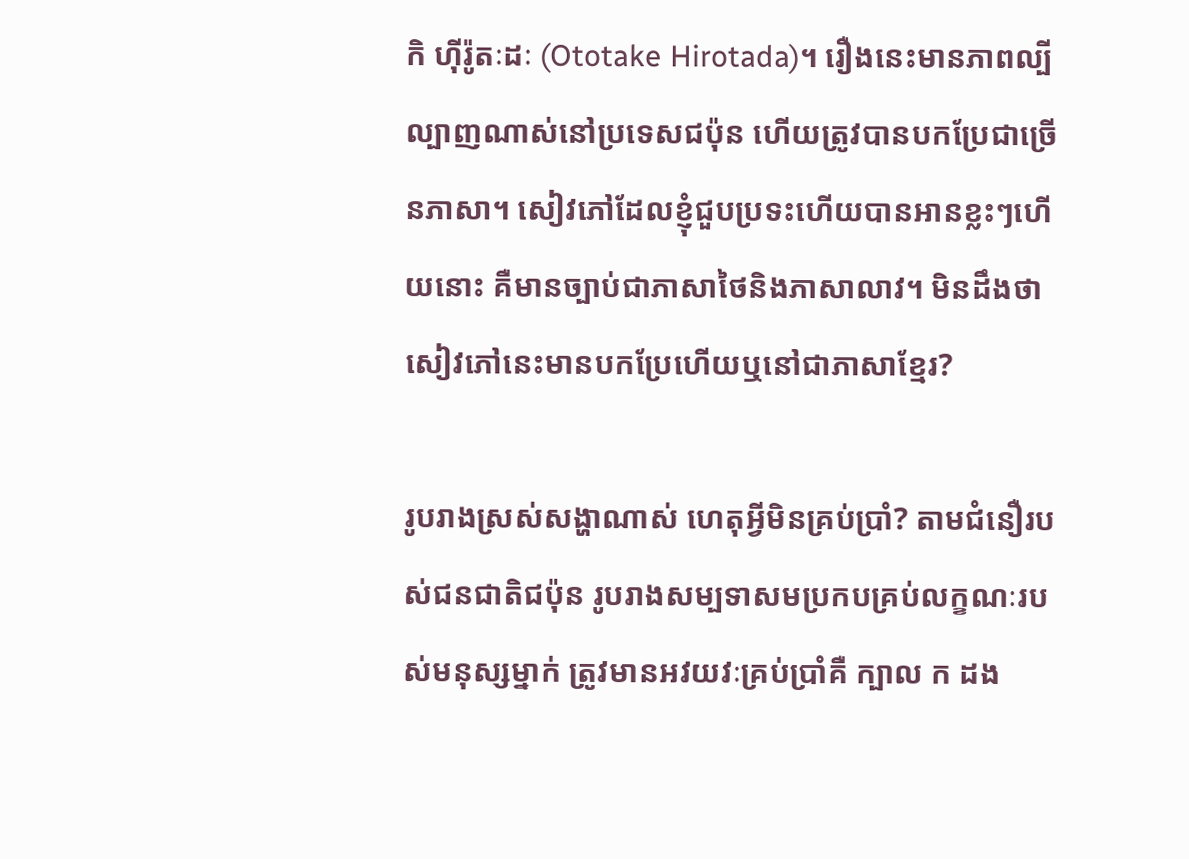កិ ហ៊ីរ៉ូតៈដៈ (Ototake Hirotada)។ រឿងនេះមានភាពល្បីល្បាញណាស់នៅប្រទេសជប៉ុន ហើយត្រូវបានបកប្រែជាច្រើនភាសា។ សៀវភៅដែលខ្ញុំជួបប្រទះហើយបានអានខ្លះៗហើយនោះ គឺមានច្បាប់ជាភាសាថៃនិងភាសាលាវ។ មិនដឹងថា សៀវភៅនេះមានបកប្រែហើយឬនៅជាភាសាខ្មែរ?

រូបរាងស្រស់សង្ហាណាស់ ហេតុអី្វមិនគ្រប់ប្រាំ? តាមជំនឿរបស់ជនជាតិជប៉ុន រូបរាងសម្បទាសមប្រកបគ្រប់លក្ខណៈរបស់មនុស្សម្នាក់ ត្រូវមានអវយវៈគ្រប់ប្រាំគឺ ក្បាល ក ដង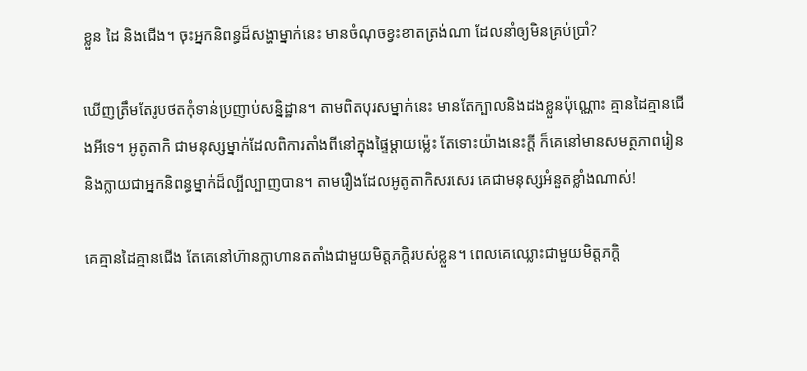ខ្លួន ដៃ និងជើង។ ចុះអ្នកនិពន្ធដ៏សង្ហាម្នាក់នេះ មានចំណុចខ្វះខាតត្រង់ណា ដែលនាំឲ្យមិនគ្រប់ប្រាំ?

ឃើញត្រឹមតែរូបថតកុំទាន់ប្រញាប់សន្និដ្ឋាន។ តាមពិតបុរសម្នាក់នេះ មានតែក្បាលនិងដងខ្លួនប៉ុណ្ណោះ គ្មានដៃគ្មានជើងអីទេ។ អូតូតាកិ ជាមនុស្សម្នាក់ដែលពិការតាំងពីនៅក្នុងផ្ទៃម្តាយម្ល៉េះ តែទោះយ៉ាងនេះក្តី ក៏គេនៅមានសមត្ថភាពរៀន និងក្លាយជាអ្នកនិពន្ធម្នាក់ដ៏ល្បីល្បាញបាន។ តាមរឿងដែលអូតូតាកិសរសេរ គេជាមនុស្សអំនួតខ្លាំងណាស់!

គេគ្មានដៃគ្មានជើង តែគេនៅហ៊ានក្លាហានតតាំងជាមួយមិត្តភក្តិរបស់ខ្លួន។ ពេលគេឈ្លោះជាមួយមិត្តភក្តិ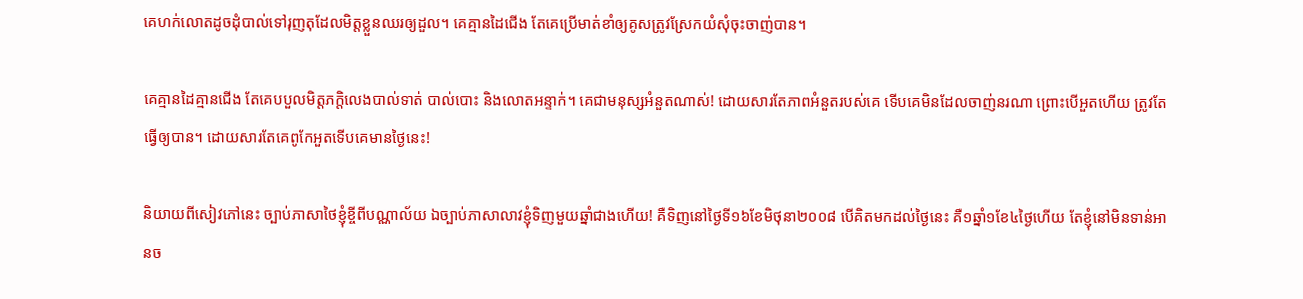គេហក់លោតដូចដុំបាល់ទៅរុញតុដែលមិត្តខ្លួនឈរឲ្យដួល។ គេគ្មានដៃជើង តែគេប្រើមាត់ខាំឲ្យគូសត្រូវស្រែកយំសុំចុះចាញ់បាន។

គេគ្មានដៃគ្មានជើង តែគេបបួលមិត្តភក្តិលេងបាល់ទាត់ បាល់បោះ និងលោតអន្ទាក់។ គេជាមនុស្សអំនួតណាស់! ដោយសារតែភាពអំនួតរបស់គេ ទើបគេមិនដែលចាញ់នរណា ព្រោះបើអួតហើយ ត្រូវតែធ្វើឲ្យបាន។ ដោយសារតែគេពូកែអួតទើបគេមានថ្ងៃនេះ!

និយាយពីសៀវភៅនេះ ច្បាប់ភាសាថៃខ្ញុំខ្ចីពីបណ្ណាល័យ ឯច្បាប់ភាសាលាវខ្ញុំទិញមួយឆ្នាំជាងហើយ! គឺទិញនៅថ្ងៃទី១៦ខែមិថុនា២០០៨ បើគិតមកដល់ថ្ងៃនេះ គឺ១ឆ្នាំ១ខែ៤ថ្ងៃហើយ តែខ្ញុំនៅមិនទាន់អានច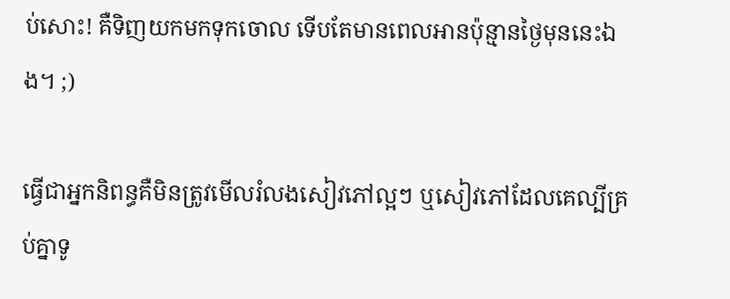ប់សោះ! គឺទិញយកមកទុកចោល ទើបតែមានពេលអានប៉ុន្មានថ្ងៃមុននេះឯង។ ;)

ធ្វើជាអ្នកនិពន្ធគឺមិនត្រូវមើលរំលងសៀវភៅល្អៗ ឬសៀវភៅដែលគេល្បីគ្រប់គ្នាទូ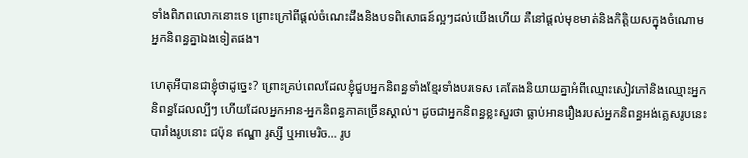ទាំងពិភពលោកនោះទេ ព្រោះក្រៅពីផ្តល់ចំណេះដឹងនិងបទពិសោធន៍ល្អៗដល់យើងហើយ គឺនៅផ្តល់មុខមាត់និងកិត្តិយសក្នុងចំណោមអ្នកនិពន្ធគ្នាឯងទៀតផង។

ហេតុអីបានជាខ្ញុំថាដូច្នេះ? ព្រោះគ្រប់ពេលដែលខ្ញុំជួបអ្នកនិពន្ធទាំងខ្មែរទាំងបរទេស គេតែងនិយាយគ្នាអំពីឈ្មោះសៀវភៅនិងឈ្មោះអ្នកនិពន្ធដែលល្បីៗ ហើយដែលអ្នកអាន-អ្នកនិពន្ធភាគច្រើនស្គាល់។ ដូចជាអ្នកនិពន្ធខ្លះសួរថា ធ្លាប់អានរឿងរបស់អ្នកនិពន្ធអង់គ្លេសរូបនេះ បារាំងរូបនោះ ជប៉ុន ឥណ្ឌា រូស្សី ឬអាមេរិច… រូប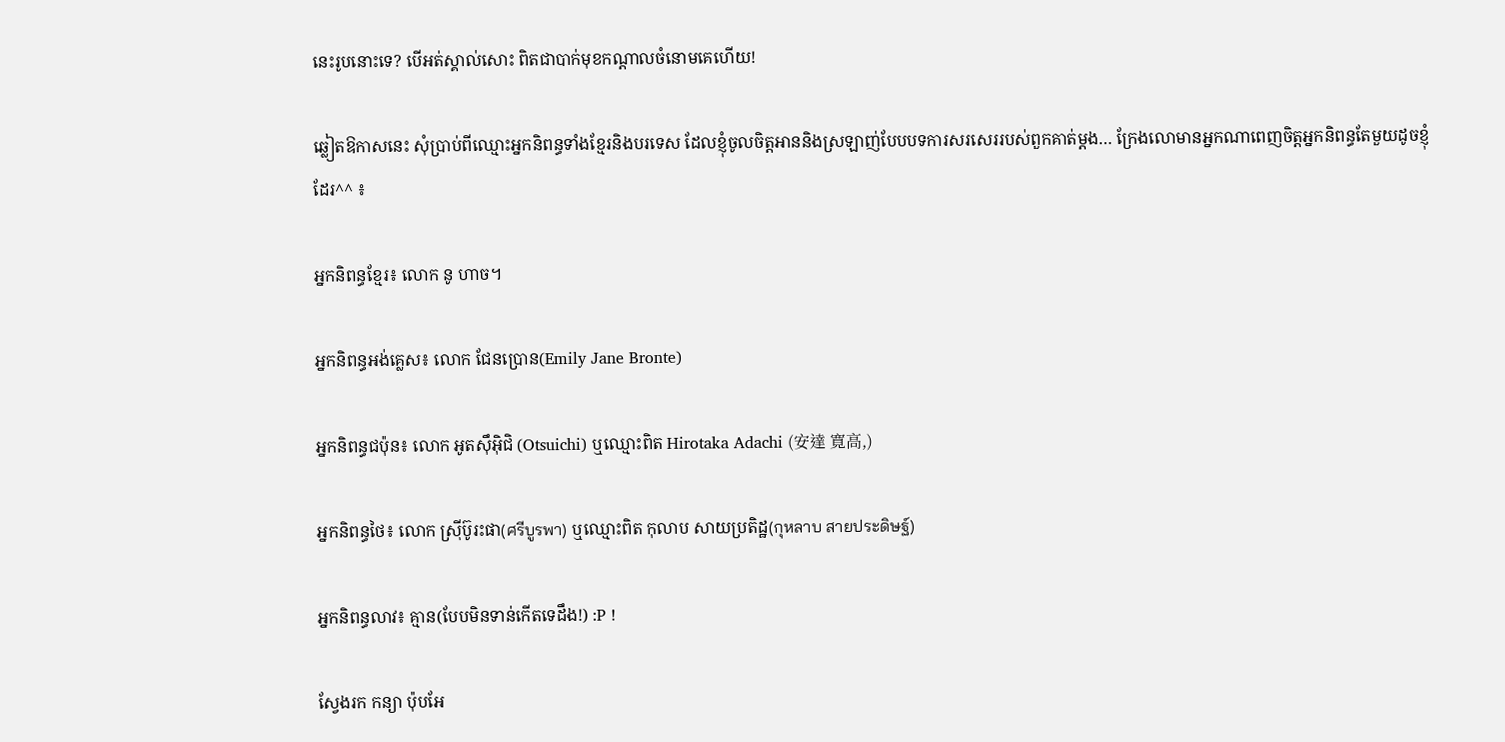នេះរូបនោះទេ? បើអត់ស្គាល់សោះ ពិតជាបាក់មុខកណ្តាលចំនោមគេហើយ!

ឆ្លៀតឱកាសនេះ សុំប្រាប់ពីឈ្មោះអ្នកនិពន្ធទាំងខ្មែរនិងបរទេស ដែលខ្ញុំចូលចិត្តអាននិងស្រឡាញ់បែបបទការសរសេររបស់ពួកគាត់ម្តង… ក្រែងលោមានអ្នកណាពេញចិត្តអ្នកនិពន្ធតែមួយដូចខ្ញុំដែរ^^ ៖

អ្នកនិពន្ធខ្មែរ៖ លោក នូ ហាច។

អ្នកនិពន្ធអង់គ្លេស៖ លោក ជែនប្រោន(Emily Jane Bronte)

អ្នកនិពន្ធជប៉ុន៖ លោក អូតស៊ឹអ៊ិជិ (Otsuichi) ឬឈ្មោះពិត Hirotaka Adachi (安達 寛高,)

អ្នកនិពន្ធថៃ៖ លោក ស្រ៊ីប៊ូរះផា(ศรีบูรพา) ឬឈ្មោះពិត កុលាប សាយប្រតិដ្ឋ(กุหลาบ สายประดิษฐ์)

អ្នកនិពន្ធលាវ៖ គ្មាន(បែបមិនទាន់កើតទេដឹង!) :P !

ស្វែងរក កន្យា ប៉ុបអែ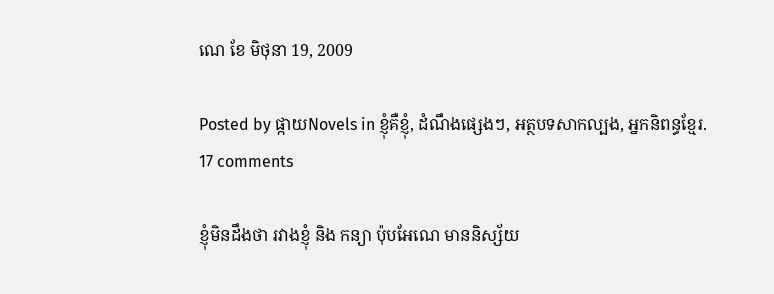ណេ ខែ មិថុនា 19, 2009

Posted by ផ្កាយNovels in ខ្ញុំគឺខ្ញុំ, ដំណឹងផ្សេងៗ, អត្ថបទសាកល្បង, អ្នកនិពន្ធខ្មែរ.
17 comments

ខ្ញុំមិនដឹងថា រវាងខ្ញុំ និង កន្យា ប៉ុបអែណេ មាននិស្ស័យ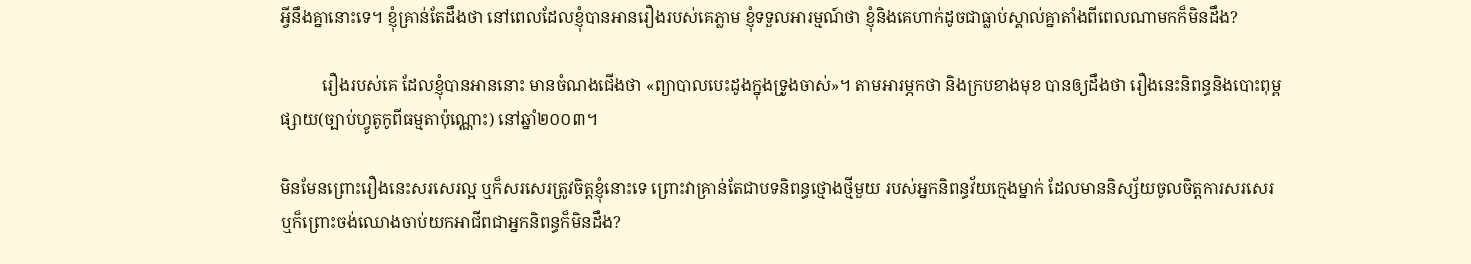អ្វីនឹងគ្នានោះទេ។ ខ្ញុំគ្រាន់តែដឹងថា នៅពេលដែលខ្ញុំបានអានរឿងរបស់គេភ្លាម ខ្ញុំទទួលអារម្មណ៍ថា ខ្ញុំនិងគេហាក់ដូចជាធ្លាប់ស្គាល់គ្នាតាំងពីពេលណាមកក៏មិនដឹង?

          រឿងរបស់គេ ដែលខ្ញុំបានអាននោះ មានចំណងជើងថា «ព្យាបាលបេះដូងក្នុងទ្រូងចាស់»។ តាមអារម្ភកថា និងក្របខាងមុខ បានឲ្យដឹងថា រឿងនេះនិពន្ធនិងបោះពុម្ពផ្សាយ(ច្បាប់ហ្វូតូកូពីធម្មតាប៉ុណ្ណោះ) នៅឆ្នាំ២០០៣។

មិនមែនព្រោះរឿងនេះសរសេរល្អ ឬក៏សរសេរត្រូវចិត្តខ្ញុំនោះទេ ព្រោះវាគ្រាន់តែជាបទនិពន្ធថ្មោងថ្មីមួយ របស់អ្នកនិពន្ធវ័យក្មេងម្នាក់ ដែលមាននិស្ស័យចូលចិត្តការសរសេរ ឬក៏ព្រោះចង់ឈោងចាប់យកអាជីពជាអ្នកនិពន្ធក៏មិនដឹង?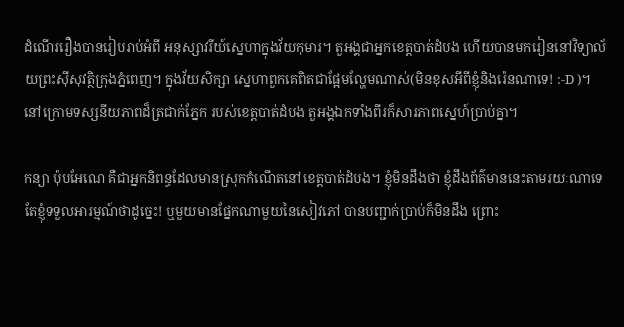ដំណើររឿងបានរៀបរាប់អំពី អនុស្សាវរីយ៍ស្នេហាក្នុងវ័យកុមារ។ តួអង្គជាអ្នកខេត្តបាត់ដំបង ហើយបានមករៀននៅវិទ្យាល័យព្រះស៊ីសុវត្ថិក្រុងភ្នំពេញ។ ក្នុងវ័យសិក្សា ស្នេហាពួកគេពិតជាផ្អែមល្ហែមណាស់(មិនខុសអីពីខ្ញុំនិងរ៉េនណាទេ! :-D )។ នៅក្រោមទស្សនីយភាពដ៏ត្រជាក់ភ្នែក របស់ខេត្តបាត់ដំបង តួអង្គឯកទាំងពីរក៏សារភាពស្នេហ៍ប្រាប់គ្នា។

កន្យា ប៉ុបអែណេ គឺជាអ្នកនិពន្ធដែលមានស្រុកកំណើតនៅខេត្តបាត់ដំបង។ ខ្ញុំមិនដឹងថា ខ្ញុំដឹងព័ត៌មាននេះតាមរយៈណាទេ តែខ្ញុំទទួលអារម្មណ៍ថាដូច្នេះ! ឬមួយមានផ្នែកណាមួយនៃសៀវភៅ បានបញ្ជាក់ប្រាប់ក៏មិនដឹង ព្រោះ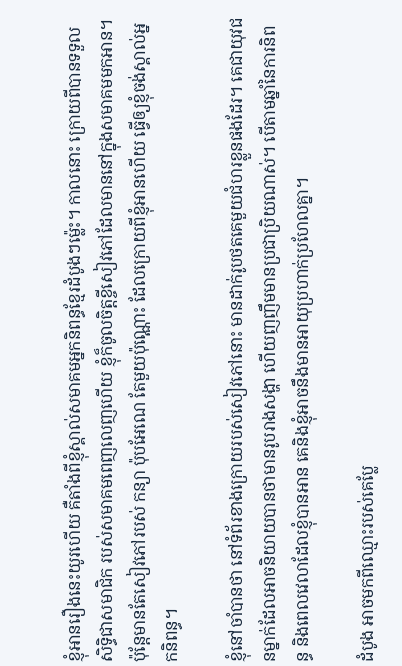ខ្ញុំអានរឿងនេះយូរហើយ គឺតាំងពីខ្ញុំស្គាល់សមាគមអ្នកនិពន្ធខ្មែរដំបូងៗម្ល៉េះ។ កាលនោះ ក្រោយពីបានទទួលសិទ្ធិជាសមាជិក របស់សមាគមពេញលេញហើយ ខ្ញុំក៏ចូលចិត្តខ្ចីសៀវភៅដែលមាននៅក្នុងសមាគមមកអាន។ ប៉ុន្តែមានតែសៀវភៅរបស់ កន្យា ប៉ុបអែណេ តែមួយប៉ុណ្ណោះ ដែលក្រោយពីខ្ញុំអានហើយ ធ្វើឲ្យខ្ញុំចង់ស្គាល់អ្នកនិពន្ធ។

ខ្ញុំនៅចាំបានថា នៅទំព័រខាងក្រោយរបស់សៀវភៅនោះ មានដាក់រូបថតគេមួយជំហរខ្លួនផងដែរ។ គេជាយុវជនម្នាក់ដែលអាចនិយាយបានថាមានរូបរាងសង្ហា ហើយញញឹមមានប្រជាប្រិយណាស់។ បើតាមឆ្នាំនៃការនិពន្ធ និងពេលវេលាដែលខ្ញុំបានអាន គេនិងខ្ញុំអាចនឹងមានអាយុប្រហាក់ប្រហែលគ្នា។

ដំបូង អាចមកពីឈ្មោះរបស់គេប្លែ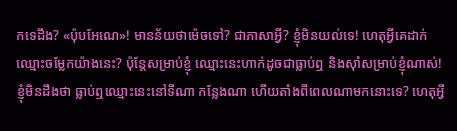កទេដឹង? «ប៉ុបអែណេ»! មានន័យថាម៉េចទៅ? ជាភាសាអ្វី? ខ្ញុំមិនយល់ទេ! ហេតុអ្វីគេដាក់ឈ្មោះចម្លែកយ៉ាងនេះ? ប៉ុន្តែសម្រាប់ខ្ញុំ ឈ្មោះនេះហាក់ដូចជាធ្លាប់ឮ និងស៊ាំសម្រាប់ខ្ញុំណាស់! ខ្ញុំមិនដឹងថា ធ្លាប់ឮឈ្មោះនេះនៅទីណា កន្លែងណា ហើយតាំងពីពេលណាមកនោះទេ? ហេតុអ្វី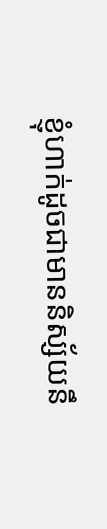ខ្ញុំហាក់ដូចជាមាននិស្ស័យនឹ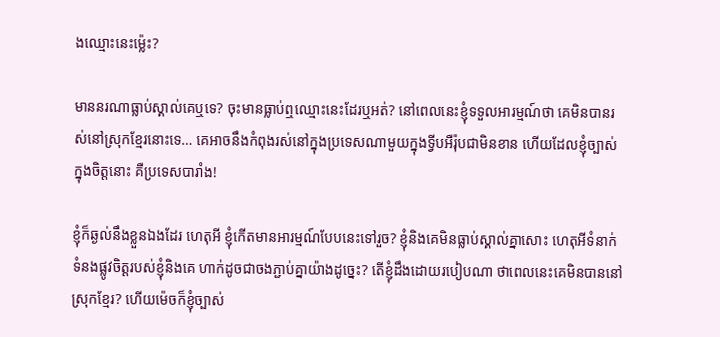ងឈ្មោះនេះម្ល៉េះ?

មាននរណាធ្លាប់ស្គាល់គេឬទេ? ចុះមានធ្លាប់ឮឈ្មោះនេះដែរឬអត់? នៅពេលនេះខ្ញុំទទួលអារម្មណ៍ថា គេមិនបានរស់នៅស្រុកខ្មែរនោះទេ… គេអាចនឹងកំពុងរស់នៅក្នុងប្រទេសណាមួយក្នុងទ្វីបអឺរ៉ុបជាមិនខាន ហើយដែលខ្ញុំច្បាស់ក្នុងចិត្តនោះ គឺប្រទេសបារាំង!

ខ្ញុំក៏ឆ្ងល់នឹងខ្លួនឯងដែរ ហេតុអី ខ្ញុំកើតមានអារម្មណ៍បែបនេះទៅរួច? ខ្ញុំនិងគេមិនធ្លាប់ស្គាល់គ្នាសោះ ហេតុអីទំនាក់ទំនងផ្លូវចិត្តរបស់ខ្ញុំនិងគេ ហាក់ដូចជាចងភ្ជាប់គ្នាយ៉ាងដូច្នេះ? តើខ្ញុំដឹងដោយរបៀបណា ថាពេលនេះគេមិនបាននៅស្រុកខ្មែរ? ហើយម៉េចក៏ខ្ញុំច្បាស់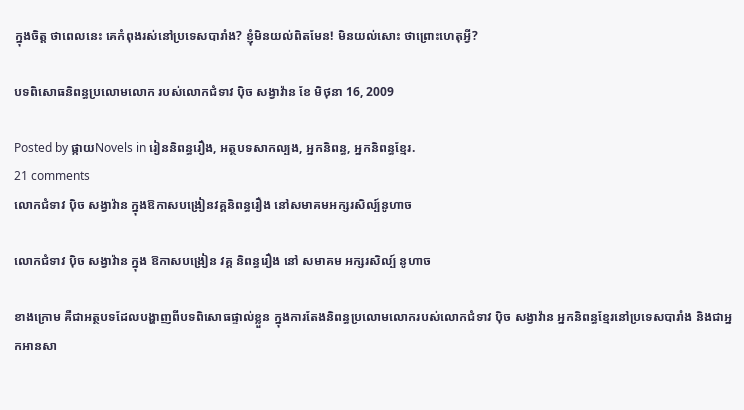ក្នុងចិត្ត ថាពេលនេះ គេកំពុងរស់នៅប្រទេសបារាំង? ខ្ញុំមិនយល់ពិតមែន! មិនយល់សោះ ថាព្រោះហេតុអ្វី?

បទពិសោធនិពន្ធប្រលោមលោក របស់លោកជំទាវ ប៉ិច សង្វាវ៉ាន ខែ មិថុនា 16, 2009

Posted by ផ្កាយNovels in រៀននិពន្ធរឿង, អត្ថបទសាកល្បង, អ្នកនិពន្ធ, អ្នកនិពន្ធខ្មែរ.
21 comments
លោកជំទាវ ប៉ិច សង្វាវ៉ាន ក្នុងឱកាសបង្រៀនវគ្គនិពន្ធរឿង នៅសមាគមអក្សរសិល្ប៍នូហាច

លោកជំទាវ ប៉ិច សង្វាវ៉ាន ក្នុង ឱកាសបង្រៀន វគ្គ និពន្ធរឿង នៅ សមាគម អក្សរសិល្ប៍ នូហាច

ខាងក្រោម គឺជាអត្ថបទដែលបង្ហាញពីបទពិសោធផ្ទាល់ខ្លួន ក្នុងការតែងនិពន្ធប្រលោមលោករបស់លោកជំទាវ ប៉ិច សង្វាវ៉ាន អ្នកនិពន្ធខ្មែរនៅប្រទេសបារាំង និងជាអ្នកអានសា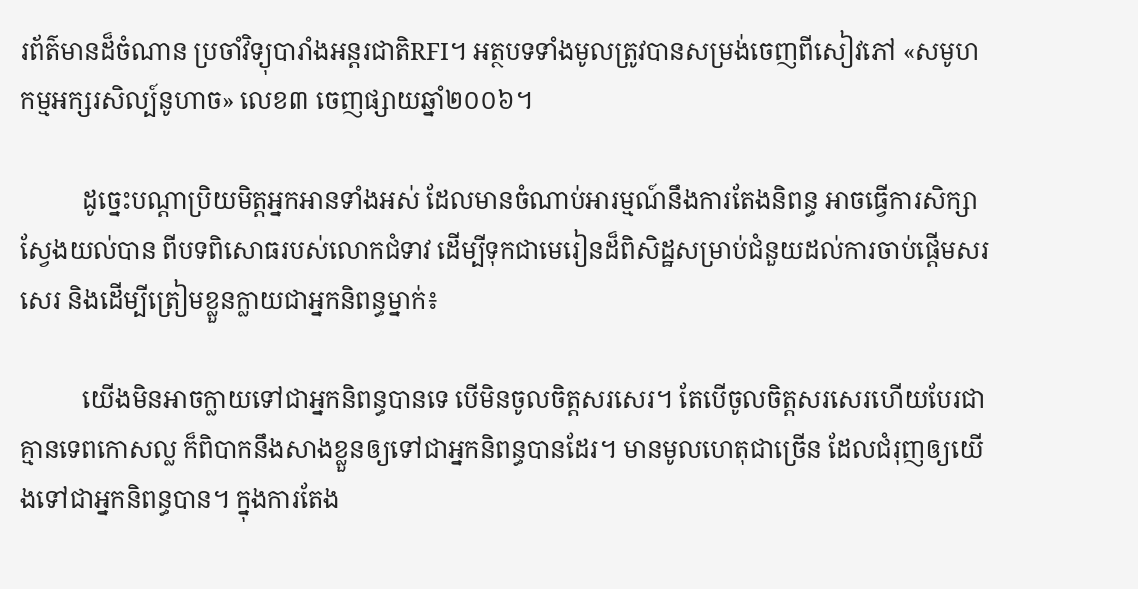រព័ត៌មានដ៏ចំណាន ប្រចាំវិទ្យុបារាំងអន្តរជាតិRFI។ អត្ថបទទាំងមូលត្រូវបានសម្រង់ចេញពីសៀវភៅ «សមូហកម្មអក្សរសិល្ប៍នូហាច» លេខ៣ ចេញផ្សាយឆ្នាំ២០០៦។

          ដូច្នេះបណ្តាប្រិយមិត្តអ្នកអានទាំងអស់ ដែលមានចំណាប់អារម្មណ៍នឹងការតែងនិពន្ធ អាចធ្វើការសិក្សាស្វែងយល់បាន ពីបទពិសោធរបស់លោកជំទាវ ដើម្បីទុកជាមេរៀនដ៏ពិសិដ្ឋសម្រាប់ជំនួយដល់ការចាប់ផ្តើមសរសេរ និងដើម្បីត្រៀមខ្លួនក្លាយជាអ្នកនិពន្ធម្នាក់៖

          យើងមិនអាចក្លាយទៅជាអ្នកនិពន្ធបានទេ បើមិនចូលចិត្តសរសេរ។ តែបើចូលចិត្តសរសេរហើយបែរជាគ្មានទេពកោសល្ល ក៏ពិបាកនឹងសាងខ្លួនឲ្យទៅជាអ្នកនិពន្ធបានដែរ។ មានមូលហេតុជាច្រើន ដែលជំរុញឲ្យយើងទៅជាអ្នកនិពន្ធបាន។ ក្នុងការតែង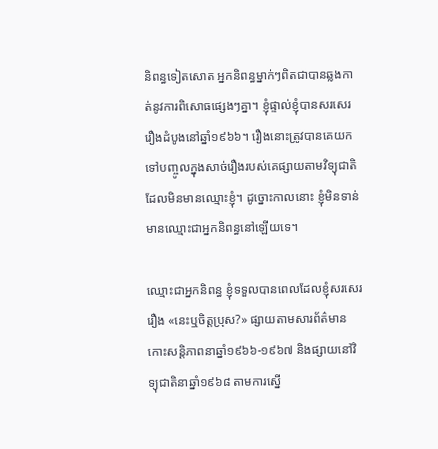និពន្ធទៀតសោត អ្នកនិពន្ធម្នាក់ៗពិតជាបានឆ្លងកាត់នូវការពិសោធផ្សេងៗគ្នា។ ខ្ញុំផ្ទាល់ខ្ញុំបានសរសេររឿងដំបូងនៅឆ្នាំ១៩៦៦។ រឿងនោះត្រូវបានគេយកទៅបញ្ចូលក្នុងសាច់រឿងរបស់គេផ្សាយតាមវិទ្យុជាតិ ដែលមិនមានឈ្មោះខ្ញុំ។ ដូច្នោះកាលនោះ ខ្ញុំមិនទាន់មានឈ្មោះជាអ្នកនិពន្ធនៅឡើយទេ។

ឈ្មោះជាអ្នកនិពន្ធ ខ្ញុំទទួលបានពេលដែលខ្ញុំសរសេររឿង «នេះឬចិត្តប្រុស?» ផ្សាយតាមសារព័ត៌មានកោះសន្តិភាពនាឆ្នាំ១៩៦៦-១៩៦៧ និងផ្សាយនៅវិទ្យុជាតិនាឆ្នាំ១៩៦៨ តាមការស្នើ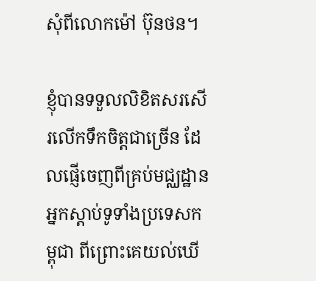សុំពីលោកម៉ៅ ប៊ុនថន។

ខ្ញុំបានទទួលលិខិតសរសើរលើកទឹកចិត្តជាច្រើន ដែលផ្ញើចេញពីគ្រប់មជ្ឈដ្ឋានអ្នកស្តាប់ទូទាំងប្រទេសកម្ពុជា ពីព្រោះគេយល់ឃើ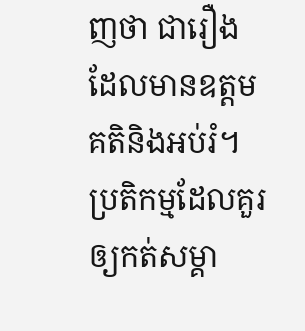ញថា ជារឿងដែលមានឧត្តមគតិនិងអប់រំ។ ប្រតិកម្មដែលគួរឲ្យកត់សម្គា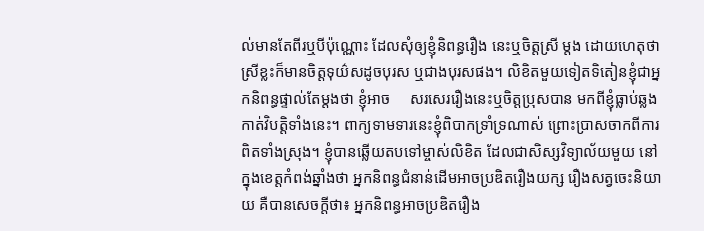ល់មានតែពីរឬបីប៉ុណ្ណោះ ដែលសុំឲ្យខ្ញុំនិពន្ធរឿង នេះឬចិត្តស្រី ម្តង ដោយហេតុថា ស្រីខ្លះក៏មានចិត្តទុយ៌សដូចបុរស ឬជាងបុរសផង។ លិខិតមួយទៀតទិតៀនខ្ញុំជាអ្នកនិពន្ធផ្ទាល់តែម្តងថា ខ្ញុំអាច     សរសេររឿងនេះឬចិត្តប្រុសបាន មកពីខ្ញុំធ្លាប់ឆ្លងកាត់វិបត្តិទាំងនេះ។ ពាក្យទាមទារនេះខ្ញុំពិបាកទ្រាំទ្រណាស់ ព្រោះប្រាសចាកពីការពិតទាំងស្រុង។ ខ្ញុំបានឆ្លើយតបទៅម្ចាស់លិខិត ដែលជាសិស្សវិទ្យាល័យមួយ នៅក្នុងខេត្តកំពង់ឆ្នាំងថា អ្នកនិពន្ធជំនាន់ដើមអាចប្រឌិតរឿងយក្ស រឿងសត្វចេះនិយាយ គឺបានសេចក្តីថា៖ អ្នកនិពន្ធអាចប្រឌិតរឿង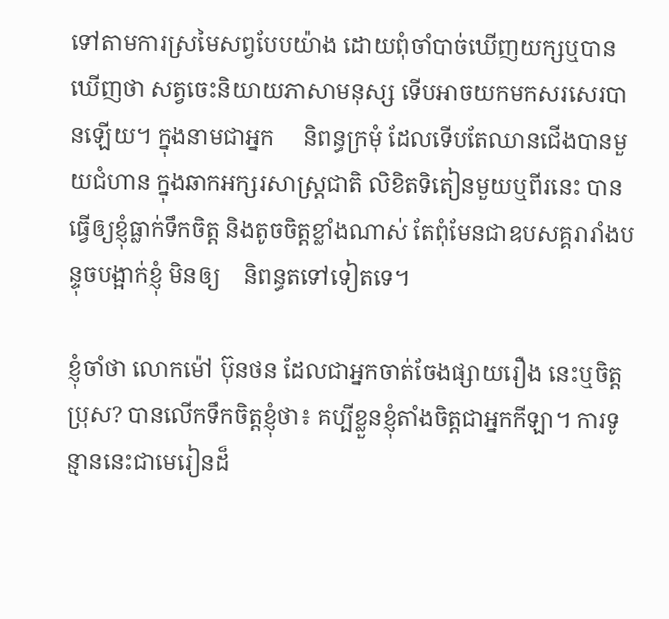ទៅតាមការស្រមៃសព្វបែបយ៉ាង ដោយពុំចាំបាច់ឃើញយក្សឬបានឃើញថា សត្វចេះនិយាយភាសាមនុស្ស ទើបអាចយកមកសរសេរបានឡើយ។ ក្នុងនាមជាអ្នក     និពន្ធក្រមុំ ដែលទើបតែឈានជើងបានមួយជំហាន ក្នុងឆាកអក្សរសាស្ត្រជាតិ លិខិតទិតៀនមួយឬពីរនេះ បានធ្វើឲ្យខ្ញុំធ្លាក់ទឹកចិត្ត និងតូចចិត្តខ្លាំងណាស់ តែពុំមែនជាឧបសគ្គរារាំងបន្ទុចបង្អាក់ខ្ញុំ មិនឲ្យ    និពន្ធតទៅទៀតទេ។

ខ្ញុំចាំថា លោកម៉ៅ ប៊ុនថន ដែលជាអ្នកចាត់ចែងផ្សាយរឿង នេះឬចិត្តប្រុស? បានលើកទឹកចិត្តខ្ញុំថា៖ គប្បីខ្លួនខ្ញុំតាំងចិត្តជាអ្នកកីឡា។ ការទូន្មាននេះជាមេរៀនដ៏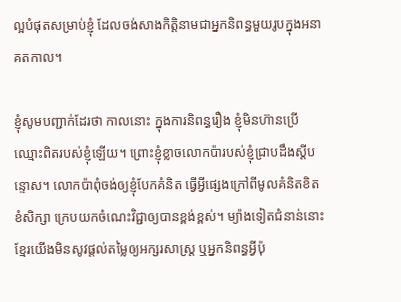ល្អបំផុតសម្រាប់ខ្ញុំ ដែលចង់សាងកិត្តិនាមជាអ្នកនិពន្ធមួយរូបក្នុងអនាគតកាល។

ខ្ញុំសូមបញ្ជាក់ដែរថា កាលនោះ ក្នុងការនិពន្ធរឿង ខ្ញុំមិនហ៊ានប្រើឈ្មោះពិតរបស់ខ្ញុំឡើយ។ ព្រោះខ្ញុំខ្លាចលោកប៉ារបស់ខ្ញុំជ្រាបដឹងស្តីបន្ទោស។ លោកប៉ាពុំចង់ឲ្យខ្ញុំបែកគំនិត ធ្វើអ្វីផ្សេងក្រៅពីមូលគំនិតខិតខំសិក្សា ក្រេបយកចំណេះវិជ្ជាឲ្យបានខ្ពង់ខ្ពស់។ ម្យ៉ាងទៀតជំនាន់នោះ ខ្មែរយើងមិនសូវផ្តល់តម្លៃឲ្យអក្សរសាស្ត្រ ឬអ្នកនិពន្ធអ្វីប៉ុ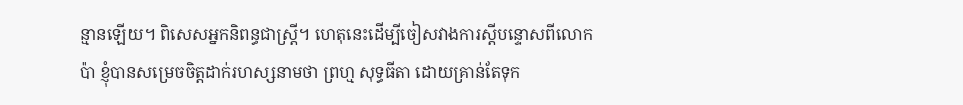ន្មានឡើយ។ ពិសេសអ្នកនិពន្ធជាស្រ្តី។ ហេតុនេះដើម្បីចៀសវាងការស្តីបន្ទោសពីលោកប៉ា ខ្ញុំបានសម្រេចចិត្តដាក់រហស្សនាមថា ព្រហ្ម សុទ្ធធីតា ដោយគ្រាន់តែទុក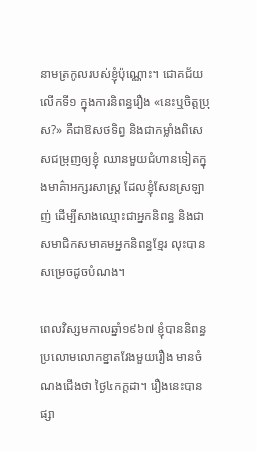នាមត្រកូលរបស់ខ្ញុំប៉ុណ្ណោះ។ ជោគជ័យលើកទី១ ក្នុងការនិពន្ធរឿង «នេះឬចិត្តប្រុស?» គឺជាឱសថទិព្វ និងជាកម្លាំងពិសេសជម្រុញឲ្យខ្ញុំ ឈានមួយជំហានទៀតក្នុងមាគ៌ាអក្សរសាស្ត្រ ដែលខ្ញុំសែនស្រឡាញ់ ដើម្បីសាងឈ្មោះជាអ្នកនិពន្ធ និងជាសមាជិកសមាគមអ្នកនិពន្ធខ្មែរ លុះបានសម្រេចដូចបំណង។

ពេលវិស្សមកាលឆ្នាំ១៩៦៧ ខ្ញុំបាននិពន្ធប្រលោមលោកខ្នាតវែងមួយរឿង មានចំណងជើងថា ថ្ងៃ៤កក្តដា។ រឿងនេះបានផ្សា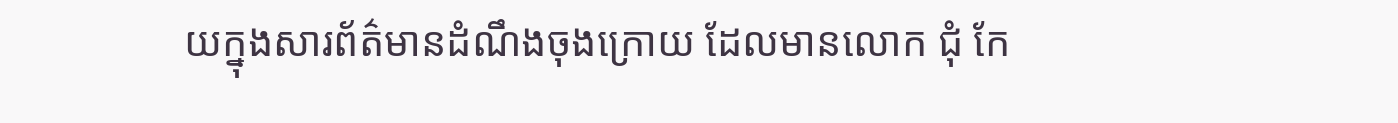យក្នុងសារព័ត៌មានដំណឹងចុងក្រោយ ដែលមានលោក ជុំ កែ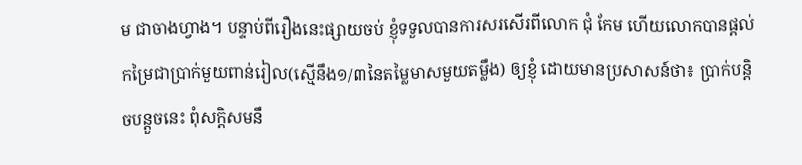ម ជាចាងហ្វាង។ បន្ទាប់ពីរឿងនេះផ្សាយចប់ ខ្ញុំទទួលបានការសរសើរពីលោក ជុំ កែម ហើយលោកបានផ្តល់កម្រៃជាប្រាក់មួយពាន់រៀល(ស្មើនឹង១/៣នៃតម្លៃមាសមួយតម្លឹង) ឲ្យខ្ញុំ ដោយមានប្រសាសន៍ថា៖ ប្រាក់បន្តិចបន្តួចនេះ ពុំសក្តិសមនឹ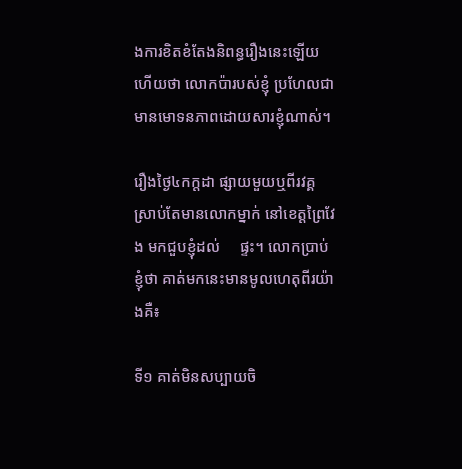ងការខិតខំតែងនិពន្ធរឿងនេះឡើយ ហើយថា លោកប៉ារបស់ខ្ញុំ ប្រហែលជាមានមោទនភាពដោយសារខ្ញុំណាស់។

រឿងថ្ងៃ៤កក្តដា ផ្សាយមួយឬពីរវគ្គ ស្រាប់តែមានលោកម្នាក់ នៅខេត្តព្រៃវែង មកជួបខ្ញុំដល់     ផ្ទះ។ លោកប្រាប់ខ្ញុំថា គាត់មកនេះមានមូលហេតុពីរយ៉ាងគឺ៖

ទី១ គាត់មិនសប្បាយចិ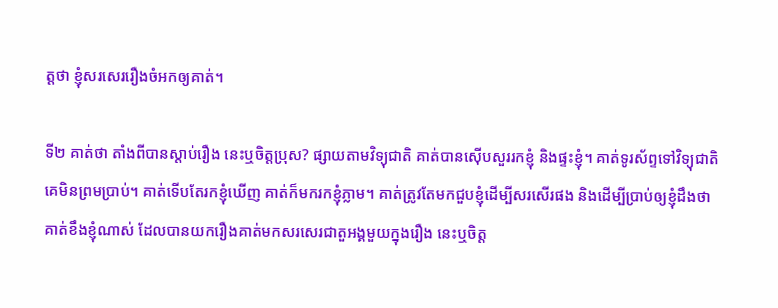ត្តថា ខ្ញុំសរសេររឿងចំអកឲ្យគាត់។

ទី២ គាត់ថា តាំងពីបានស្តាប់រឿង នេះឬចិត្តប្រុស? ផ្សាយតាមវិទ្យុជាតិ គាត់បានស៊ើបសួររកខ្ញុំ និងផ្ទះខ្ញុំ។ គាត់ទូរស័ព្ទទៅវិទ្យុជាតិ គេមិនព្រមប្រាប់។ គាត់ទើបតែរកខ្ញុំឃើញ គាត់ក៏មករកខ្ញុំភ្លាម។ គាត់ត្រូវតែមកជួបខ្ញុំដើម្បីសរសើរផង និងដើម្បីប្រាប់ឲ្យខ្ញុំដឹងថា គាត់ខឹងខ្ញុំណាស់ ដែលបានយករឿងគាត់មកសរសេរជាតួអង្គមួយក្នុងរឿង នេះឬចិត្ត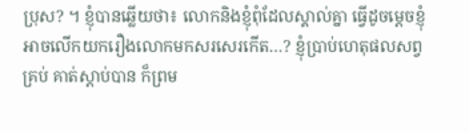ប្រុស? ។ ខ្ញុំបានឆ្លើយថា៖ លោកនិងខ្ញុំពុំដែលស្គាល់គ្នា ធ្វើដូចម្តេចខ្ញុំអាចលើកយករឿងលោកមកសរសេរកើត…? ខ្ញុំប្រាប់ហេតុផលសព្វគ្រប់ គាត់ស្តាប់បាន ក៏ព្រម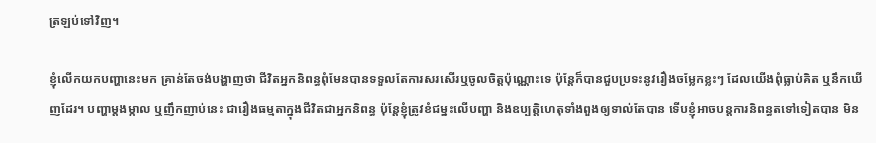ត្រឡប់ទៅវិញ។

ខ្ញុំលើកយកបញ្ហានេះមក គ្រាន់តែចង់បង្ហាញថា ជីវិតអ្នកនិពន្ធពុំមែនបានទទួលតែការសរសើរឬចូលចិត្តប៉ុណ្ណោះទេ ប៉ុន្តែក៏បានជួបប្រទះនូវរឿងចម្លែកខ្លះៗ ដែលយើងពុំធ្លាប់គិត ឬនឹកឃើញដែរ។ បញ្ហាម្តងម្កាល ឬញឹកញាប់នេះ ជារឿងធម្មតាក្នុងជីវិតជាអ្នកនិពន្ធ ប៉ុន្តែខ្ញុំត្រូវខំជម្នះលើបញ្ហា និងឧប្បត្តិហេតុទាំងពួងឲ្យទាល់តែបាន ទើបខ្ញុំអាចបន្តការនិពន្ធតទៅទៀតបាន មិន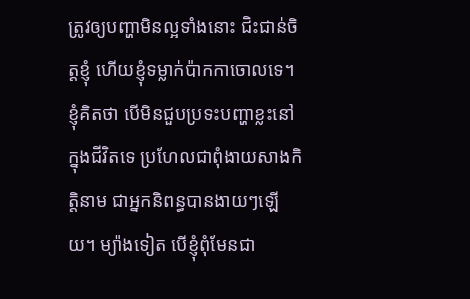ត្រូវឲ្យបញ្ហាមិនល្អទាំងនោះ ជិះជាន់ចិត្តខ្ញុំ ហើយខ្ញុំទម្លាក់ប៉ាកកាចោលទេ។ ខ្ញុំគិតថា បើមិនជួបប្រទះបញ្ហាខ្លះនៅក្នុងជីវិតទេ ប្រហែលជាពុំងាយសាងកិត្តិនាម ជាអ្នកនិពន្ធបានងាយៗឡើយ។ ម្យ៉ាងទៀត បើខ្ញុំពុំមែនជា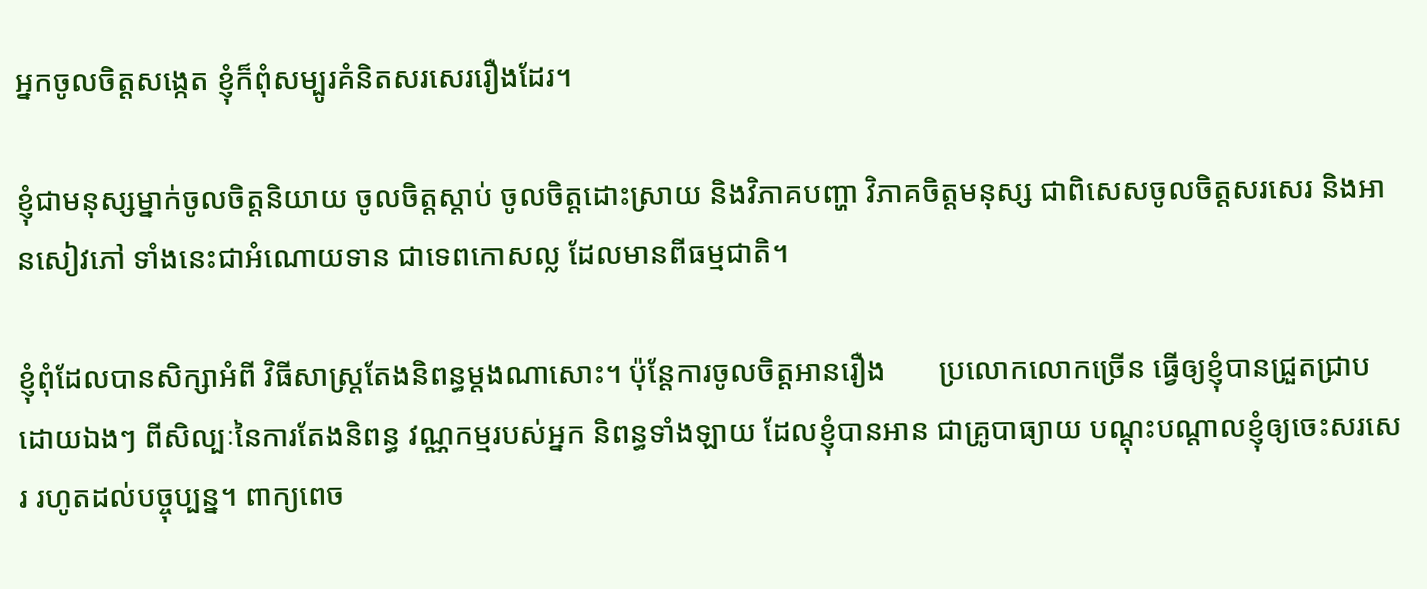អ្នកចូលចិត្តសង្កេត ខ្ញុំក៏ពុំសម្បូរគំនិតសរសេររឿងដែរ។

ខ្ញុំជាមនុស្សម្នាក់ចូលចិត្តនិយាយ ចូលចិត្តស្តាប់ ចូលចិត្តដោះស្រាយ និងវិភាគបញ្ហា វិភាគចិត្តមនុស្ស ជាពិសេសចូលចិត្តសរសេរ និងអានសៀវភៅ ទាំងនេះជាអំណោយទាន ជាទេពកោសល្ល ដែលមានពីធម្មជាតិ។

ខ្ញុំពុំដែលបានសិក្សាអំពី វិធីសាស្ត្រតែងនិពន្ធម្តងណាសោះ។ ប៉ុន្តែការចូលចិត្តអានរឿង       ប្រលោកលោកច្រើន ធ្វើឲ្យខ្ញុំបានជ្រួតជ្រាបដោយឯងៗ ពីសិល្បៈនៃការតែងនិពន្ធ វណ្ណកម្មរបស់អ្នក និពន្ធទាំងឡាយ ដែលខ្ញុំបានអាន ជាគ្រូបាធ្យាយ បណ្តុះបណ្តាលខ្ញុំឲ្យចេះសរសេរ រហូតដល់បច្ចុប្បន្ន។ ពាក្យពេច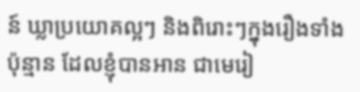ន៍ ឃ្លាប្រយោគល្អៗ និងពិរោះៗក្នុងរឿងទាំងប៉ុន្មាន ដែលខ្ញុំបានអាន ជាមេរៀ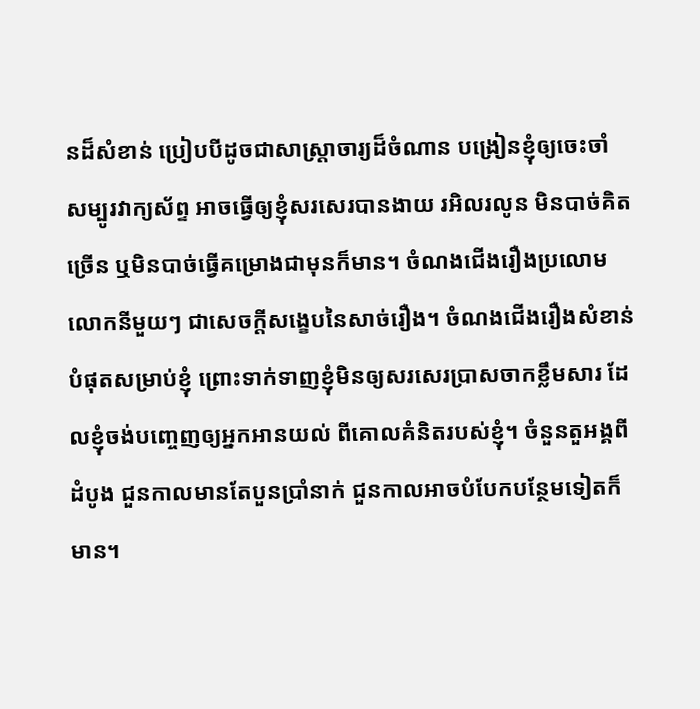នដ៏សំខាន់ ប្រៀបបីដូចជាសាស្ត្រាចារ្យដ៏ចំណាន បង្រៀនខ្ញុំឲ្យចេះចាំ សម្បូរវាក្យស័ព្ទ អាចធ្វើឲ្យខ្ញុំសរសេរបានងាយ រអិលរលូន មិនបាច់គិតច្រើន ឬមិនបាច់ធ្វើគម្រោងជាមុនក៏មាន។ ចំណងជើងរឿងប្រលោមលោកនីមួយៗ ជាសេចក្តីសង្ខេបនៃសាច់រឿង។ ចំណងជើងរឿងសំខាន់បំផុតសម្រាប់ខ្ញុំ ព្រោះទាក់ទាញខ្ញុំមិនឲ្យសរសេរប្រាសចាកខ្លឹមសារ ដែលខ្ញុំចង់បញ្ចេញឲ្យអ្នកអានយល់ ពីគោលគំនិតរបស់ខ្ញុំ។ ចំនួនតួអង្គពីដំបូង ជួនកាលមានតែបួនប្រាំនាក់ ជួនកាលអាចបំបែកបន្ថែមទៀតក៏មាន។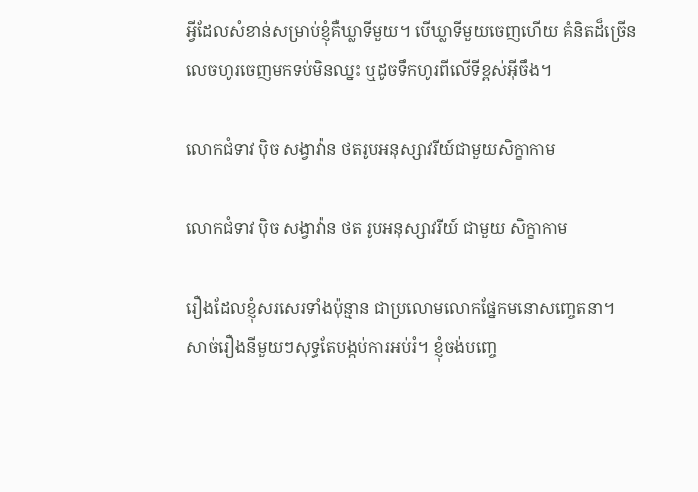អ្វីដែលសំខាន់សម្រាប់ខ្ញុំគឺឃ្លាទីមួយ។ បើឃ្លាទីមួយចេញហើយ គំនិតដ៏ច្រើន លេចហូរចេញមកទប់មិនឈ្នះ ឬដូចទឹកហូរពីលើទីខ្ពស់អ៊ីចឹង។

លោកជំទាវ ប៉ិច សង្វាវ៉ាន ថតរូបអនុស្សាវរីយ៍ជាមួយសិក្ខាកាម

លោកជំទាវ ប៉ិច សង្វាវ៉ាន ថត រូបអនុស្សាវរីយ៍ ជាមួយ សិក្ខាកាម

រឿងដែលខ្ញុំសរសេរទាំងប៉ុន្មាន ជាប្រលោមលោកផ្នែកមនោសញ្ចេតនា។ សាច់រឿងនីមួយៗសុទ្ធតែបង្កប់ការអប់រំ។ ខ្ញុំចង់បញ្ចេ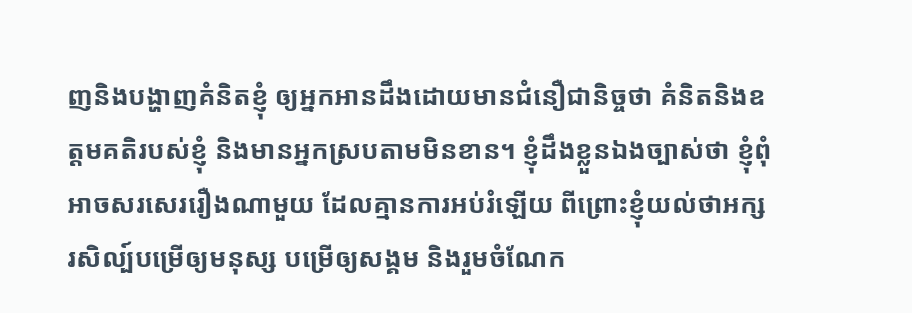ញនិងបង្ហាញគំនិតខ្ញុំ ឲ្យអ្នកអានដឹងដោយមានជំនឿជានិច្ចថា គំនិតនិងឧត្តមគតិរបស់ខ្ញុំ និងមានអ្នកស្របតាមមិនខាន។ ខ្ញុំដឹងខ្លួនឯងច្បាស់ថា ខ្ញុំពុំអាចសរសេររឿងណាមួយ ដែលគ្មានការអប់រំឡើយ ពីព្រោះខ្ញុំយល់ថាអក្សរសិល្ប៍បម្រើឲ្យមនុស្ស បម្រើឲ្យសង្គម និងរួមចំណែក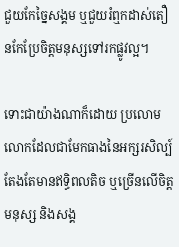ជួយកែច្នៃសង្គម ឬជួយរំឮកដាស់តឿនកែប្រែចិត្តមនុស្សទៅរកផ្លូវល្អ។

ទោះជាយ៉ាងណាក៏ដោយ ប្រលោមលោកដែលជាមែកធាងនៃអក្សរសិល្ប៍ តែងតែមានឥទ្ធិពលតិច ឬច្រើនលើចិត្តមនុស្ស និងសង្គ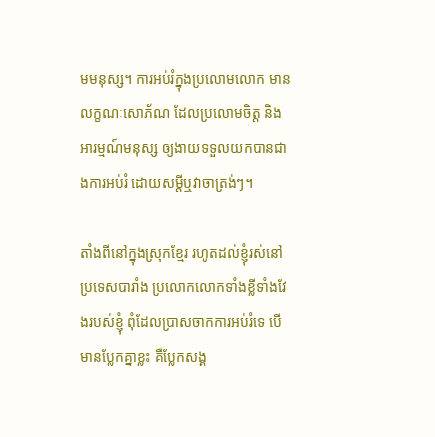មមនុស្ស។ ការអប់រំក្នុងប្រលោមលោក មានលក្ខណៈសោភ័ណ ដែលប្រលោមចិត្ត និងអារម្មណ៍មនុស្ស ឲ្យងាយទទួលយកបានជាងការអប់រំ ដោយសម្តីឬវាចាត្រង់ៗ។

តាំងពីនៅក្នុងស្រុកខ្មែរ រហូតដល់ខ្ញុំរស់នៅប្រទេសបារាំង ប្រលោកលោកទាំងខ្លីទាំងវែងរបស់ខ្ញុំ ពុំដែលប្រាសចាកការអប់រំទេ បើមានប្លែកគ្នាខ្លះ គឺប្លែកសង្គ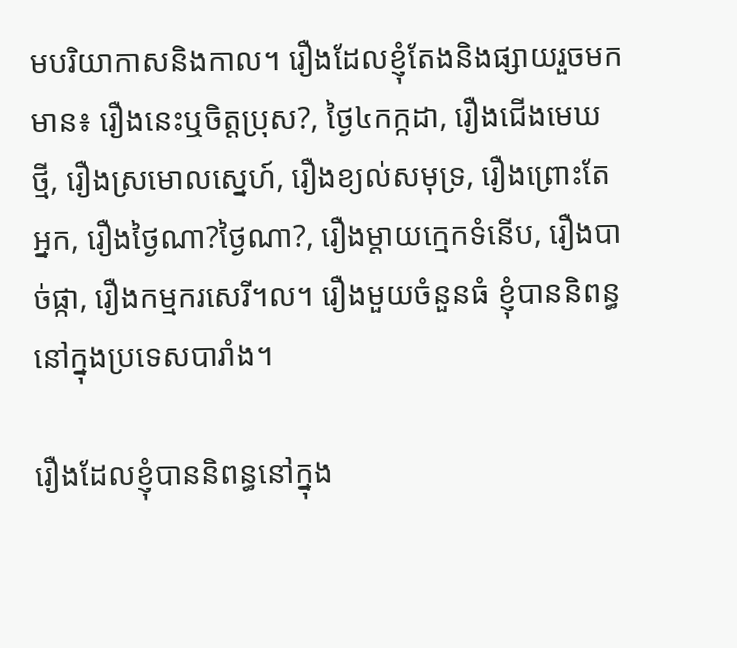មបរិយាកាសនិងកាល។ រឿងដែលខ្ញុំតែងនិងផ្សាយរួចមកមាន៖ រឿងនេះឬចិត្តប្រុស?, ថ្ងៃ៤កក្កដា, រឿងជើងមេឃថ្មី, រឿងស្រមោលស្នេហ៍, រឿងខ្យល់សមុទ្រ, រឿងព្រោះតែអ្នក, រឿងថ្ងៃណា?ថ្ងៃណា?, រឿងម្តាយក្មេកទំនើប, រឿងបាច់ផ្កា, រឿងកម្មករសេរី។ល។ រឿងមួយចំនួនធំ ខ្ញុំបាននិពន្ធនៅក្នុងប្រទេសបារាំង។

រឿងដែលខ្ញុំបាននិពន្ធនៅក្នុង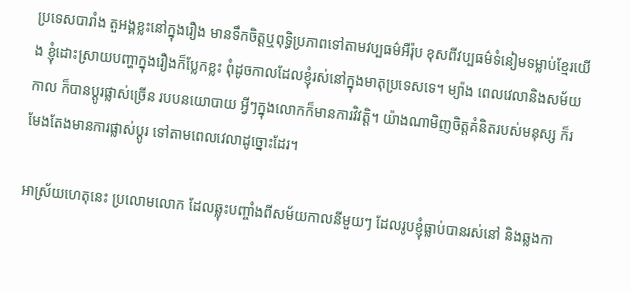ប្រទេសបារាំង តួអង្គខ្លះនៅក្នុងរឿង មានទឹកចិត្តឬពុទ្ធិប្រភាពទៅតាមវប្បធម៌អឺរ៉ុប ខុសពីវប្បធម៌ទំនៀមទម្លាប់ខ្មែរយើង ខ្ញុំដោះស្រាយបញ្ហាក្នុងរឿងក៏ប្លែកខ្លះ ពុំដូចកាលដែលខ្ញុំរស់នៅក្នុងមាតុប្រទេសទេ។ ម្យ៉ាង ពេលវេលានិងសម័យកាល ក៏បានប្តូរផ្លាស់ច្រើន របបនយោបាយ អ្វីៗក្នុងលោកក៏មានការវិវត្តិ។ យ៉ាងណាមិញចិត្តគំនិតរបស់មនុស្ស ក៏រមែងតែងមានការផ្លាស់ប្តូរ ទៅតាមពេលវេលាដូច្នោះដែរ។

អាស្រ័យហេតុនេះ ប្រលោមលោក ដែលឆ្លុះបញ្ចាំងពីសម័យកាលនីមួយៗ ដែលរូបខ្ញុំធ្លាប់បានរស់នៅ និងឆ្លងកា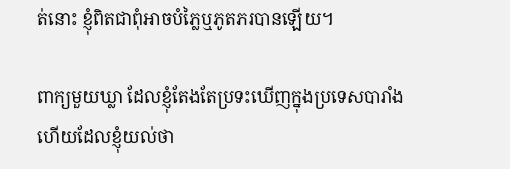ត់នោះ ខ្ញុំពិតជាពុំអាចបំភ្លៃឬភូតភរបានឡើយ។

ពាក្យមួយឃ្លា ដែលខ្ញុំតែងតែប្រទះឃើញក្នុងប្រទេសបារាំង ហើយដែលខ្ញុំយល់ថា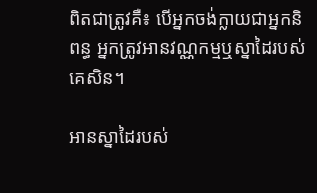ពិតជាត្រូវគឺ៖ បើអ្នកចង់ក្លាយជាអ្នកនិពន្ធ អ្នកត្រូវអានវណ្ណកម្មឬស្នាដៃរបស់គេសិន។

អានស្នាដៃរបស់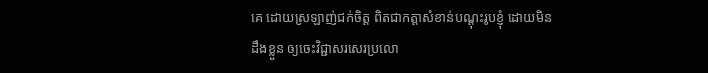គេ ដោយស្រឡាញ់ជក់ចិត្ត ពិតជាកត្តាសំខាន់បណ្តុះរូបខ្ញុំ ដោយមិនដឹងខ្លួន ឲ្យចេះវិជ្ជាសរសេរប្រលោ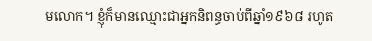មលោក។ ខ្ញុំក៏មានឈ្មោះជាអ្នកនិពន្ធចាប់ពីឆ្នាំ១៩៦៨ រហូត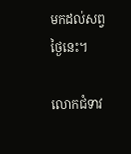មកដល់សព្វថ្ងៃនេះ។

លោកជំទាវ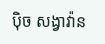ប៉ិច សង្វាវ៉ាន